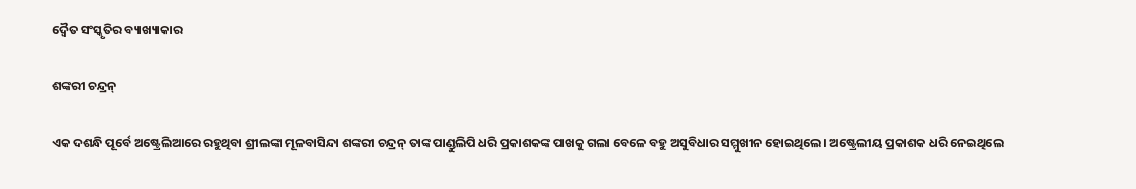ଦ୍ୱୈତ ସଂସ୍କୃତିର ବ୍ୟାଖ୍ୟାକାର

ଶଙ୍କରୀ ଚନ୍ଦ୍ରନ୍‌

ଏକ ଦଶନ୍ଧି ପୂର୍ବେ ଅଷ୍ଟ୍ରେଲିଆରେ ରହୁଥିବା ଶ୍ରୀଲଙ୍କା ମୂଳବାସିନ୍ଦା ଶଙ୍କରୀ ଚନ୍ଦ୍ରନ୍‌ ତାଙ୍କ ପାଣ୍ଡୁଲିପି ଧରି ପ୍ରକାଶକଙ୍କ ପାଖକୁ ଗଲା ବେଳେ ବହୁ ଅସୁବିଧାର ସମ୍ମୁଖୀନ ହୋଇଥିଲେ। ଅଷ୍ଟ୍ରେଲୀୟ ପ୍ରକାଶକ ଧରି ନେଇଥିଲେ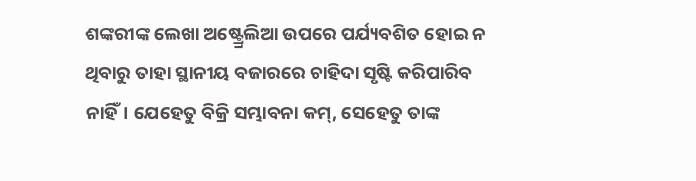ଶଙ୍କରୀଙ୍କ ଲେଖା ଅଷ୍ଟ୍ର୍ରେଲିଆ ଉପରେ ପର୍ଯ୍ୟବଶିତ ହୋଇ ନ ଥିବାରୁ ତାହା ସ୍ଥାନୀୟ ବଜାରରେ ଚାହିଦା ସୃଷ୍ଟି କରିପାରିବ ନାହିଁ। ଯେହେତୁ ବିକ୍ରି ସମ୍ଭାବନା କମ୍‌, ସେହେତୁ ତାଙ୍କ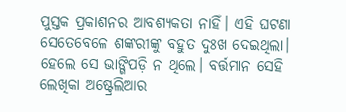ପୁସ୍ତକ ପ୍ରକାଶନର ଆବଶ୍ୟକତା ନାହିଁ। ଏହି ଘଟଣା ସେତେବେଳେ ଶଙ୍କରୀଙ୍କୁ ବହୁତ ଦୁଃଖ ଦେଇଥିଲା। ହେଲେ ସେ ଭାଙ୍ଗିପଡ଼ି ନ ଥିଲେ। ବର୍ତ୍ତମାନ ସେହି ଲେଖିକା ଅଷ୍ଟ୍ରେଲିଆର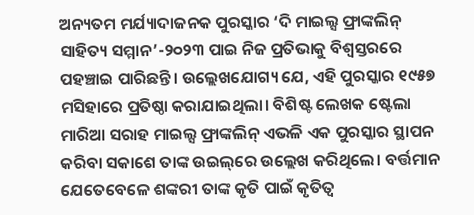ଅନ୍ୟତମ ମର୍ଯ୍ୟାଦାଜନକ ପୁରସ୍କାର ‘ଦି ମାଇଲ୍ସ ଫ୍ରାଙ୍କଲିନ୍‌ ସାହିତ୍ୟ ସମ୍ମାନ’-୨୦୨୩ ପାଇ ନିଜ ପ୍ରତିଭାକୁ ବିଶ୍ୱସ୍ତରରେ ପହଞ୍ଚାଇ ପାରିଛନ୍ତି। ଉଲ୍ଲେଖଯୋଗ୍ୟ ଯେ, ଏହି ପୁରସ୍କାର ୧୯୫୭ ମସିହାରେ ପ୍ରତିଷ୍ଠା କରାଯାଇଥିଲା। ବିଶିଷ୍ଟ ଲେଖକ ଷ୍ଟେଲା ମାରିଆ ସରାହ ମାଇଲ୍ସ ଫ୍ରାଙ୍କଲିନ୍‌ ଏଭଳି ଏକ ପୁରସ୍କାର ସ୍ଥାପନ କରିବା ସକାଶେ ତାଙ୍କ ଉଇଲ୍‌ରେ ଉଲ୍ଲେଖ କରିଥିଲେ। ବର୍ତ୍ତମାନ ଯେତେବେଳେ ଶଙ୍କରୀ ତାଙ୍କ କୃତି ପାଇଁ କୃତିତ୍ୱ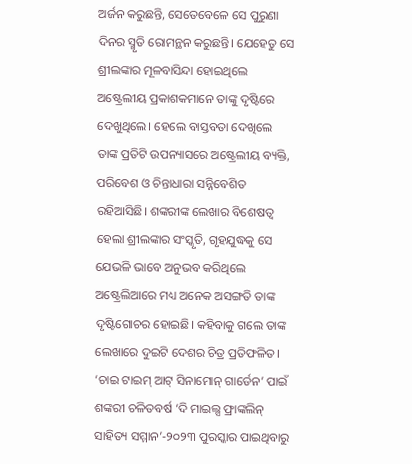ଅର୍ଜନ କରୁଛନ୍ତି, ସେତେବେଳେ ସେ ପୁରୁଣା ଦିନର ସ୍ମୃତି ରୋମନ୍ଥନ କରୁଛନ୍ତି। ଯେହେତୁ ସେ ଶ୍ରୀଲଙ୍କାର ମୂଳବାସିନ୍ଦା ହୋଇଥିଲେ ଅଷ୍ଟ୍ରେଲୀୟ ପ୍ରକାଶକମାନେ ତାଙ୍କୁ ଦୃଷ୍ଟିରେ ଦେଖୁଥିଲେ। ହେଲେ ବାସ୍ତବତା ଦେଖିଲେ ତାଙ୍କ ପ୍ରତିଟି ଉପନ୍ୟାସରେ ଅଷ୍ଟ୍ରେଲୀୟ ବ୍ୟକ୍ତି, ପରିବେଶ ଓ ଚିନ୍ତାଧାରା ସନ୍ନିବେଶିତ ରହିଆସିଛି। ଶଙ୍କରୀଙ୍କ ଲେଖାର ବିଶେଷତ୍ୱ ହେଲା ଶ୍ରୀଲଙ୍କାର ସଂସ୍କୃତି, ଗୃହଯୁଦ୍ଧକୁ ସେ ଯେଭଳି ଭାବେ ଅନୁଭବ କରିଥିଲେ ଅଷ୍ଟ୍ରେଲିଆରେ ମଧ୍ୟ ଅନେକ ଅସଙ୍ଗତି ତାଙ୍କ ଦୃଷ୍ଟିଗୋଚର ହୋଇଛି। କହିବାକୁ ଗଲେ ତାଙ୍କ ଲେଖାରେ ଦୁଇଟି ଦେଶର ଚିତ୍ର ପ୍ରତିଫଳିତ।
‘ଚାଇ ଟାଇମ୍‌ ଆଟ୍‌ ସିନାମୋନ୍‌ ଗାର୍ଡେନ’ ପାଇଁ ଶଙ୍କରୀ ଚଳିତବର୍ଷ ‘ଦି ମାଇଲ୍ସ ଫ୍ରାଙ୍କଲିନ୍‌ ସାହିତ୍ୟ ସମ୍ମାନ’-୨୦୨୩ ପୁରସ୍କାର ପାଇଥିବାରୁ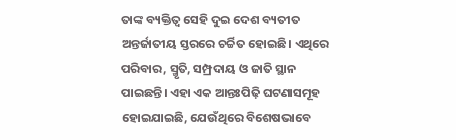ତାଙ୍କ ବ୍ୟକ୍ତିତ୍ୱ ସେହି ଦୁଇ ଦେଶ ବ୍ୟତୀତ ଅନ୍ତର୍ଜାତୀୟ ସ୍ତରରେ ଚର୍ଚ୍ଚିତ ହୋଇଛି। ଏଥିରେ ପରିବାର, ସ୍ମୃତି, ସମ୍ପ୍ରଦାୟ ଓ ଜାତି ସ୍ଥାନ ପାଇଛନ୍ତି। ଏହା ଏକ ଆନ୍ତଃପିଢ଼ି ଘଟଣାସମୂହ ହୋଇଯାଇଛି, ଯେଉଁଥିରେ ବିଶେଷଭାବେ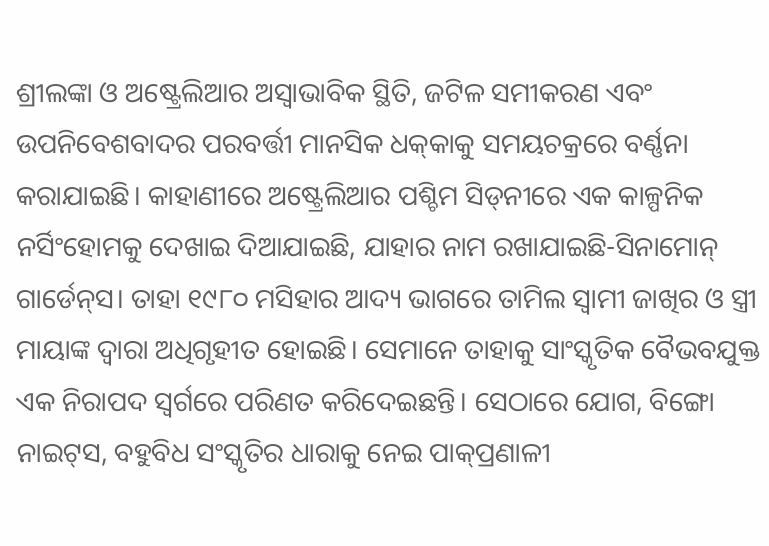ଶ୍ରୀଲଙ୍କା ଓ ଅଷ୍ଟ୍ରେଲିଆର ଅସ୍ବାଭାବିକ ସ୍ଥିତି, ଜଟିଳ ସମୀକରଣ ଏବଂ ଉପନିବେଶବାଦର ପରବର୍ତ୍ତୀ ମାନସିକ ଧକ୍‌କାକୁ ସମୟଚକ୍ରରେ ବର୍ଣ୍ଣନା କରାଯାଇଛି। କାହାଣୀରେ ଅଷ୍ଟ୍ରେଲିଆର ପଶ୍ଚିମ ସିଡ୍‌ନୀରେ ଏକ କାଳ୍ପନିକ ନର୍ସିଂହୋମକୁ ଦେଖାଇ ଦିଆଯାଇଛି, ଯାହାର ନାମ ରଖାଯାଇଛି-ସିନାମୋନ୍‌ ଗାର୍ଡେନ୍‌ସ। ତାହା ୧୯୮୦ ମସିହାର ଆଦ୍ୟ ଭାଗରେ ତାମିଲ ସ୍ବାମୀ ଜାଖିର ଓ ସ୍ତ୍ରୀ ମାୟାଙ୍କ ଦ୍ୱାରା ଅଧିଗୃହୀତ ହୋଇଛି। ସେମାନେ ତାହାକୁ ସାଂସ୍କୃତିକ ବୈଭବଯୁକ୍ତ ଏକ ନିରାପଦ ସ୍ବର୍ଗରେ ପରିଣତ କରିଦେଇଛନ୍ତି। ସେଠାରେ ଯୋଗ, ବିଙ୍ଗୋ ନାଇଟ୍‌ସ, ବହୁବିଧ ସଂସ୍କୃତିର ଧାରାକୁ ନେଇ ପାକ୍‌ପ୍ରଣାଳୀ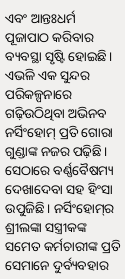ଏବଂ ଆନ୍ତଃଧର୍ମ ପୂଜାପାଠ କରିବାର ବ୍ୟବସ୍ଥା ସୃଷ୍ଟି ହୋଇଛି। ଏଭଳି ଏକ ସୁନ୍ଦର ପରିକଳ୍ପନାରେ ଗଢ଼ିଉଠିଥିବା ଅଭିନବ ନର୍ସିଂହୋମ୍‌ ପ୍ରତି ଗୋରା ଗୁଣ୍ଡାଙ୍କ ନଜର ପଢ଼ିଛି। ସେଠାରେ ବର୍ଣ୍ଣବୈଷମ୍ୟ ଦେଖାଦେବା ସହ ହିଂସା ଉପୁଜିଛି। ନର୍ସିଂହୋମ୍‌ର ଶ୍ରୀଲଙ୍କା ସସ୍ତ୍ରୀକଙ୍କ ସମେତ କର୍ମଚାରୀଙ୍କ ପ୍ରତି ସେମାନେ ଦୁର୍ବ୍ୟବହାର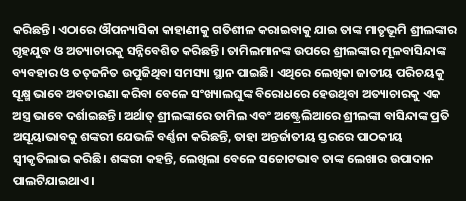କରିଛନ୍ତି। ଏଠାରେ ଔପନ୍ୟାସିକା କାହାଣୀକୁ ଗତିଶୀଳ କରାଇବାକୁ ଯାଇ ତାଙ୍କ ମାତୃଭୂମି ଶ୍ରୀଲଙ୍କାର ଗୃହଯୁଦ୍ଧ ଓ ଅତ୍ୟାଚାରକୁ ସନ୍ନିବେଶିତ କରିଛନ୍ତି। ତାମିଲମାନଙ୍କ ଉପରେ ଶ୍ରୀଲଙ୍କାର ମୂଳବାସିନ୍ଦାଙ୍କ ବ୍ୟବହାର ଓ ତତ୍‌ଜନିତ ଉପୁଜିଥିବା ସମସ୍ୟା ସ୍ଥାନ ପାଇଛି। ଏଥିରେ ଲେଖିକା ଜାତୀୟ ପରିଚୟକୁ ସୂକ୍ଷ୍ମ ଭାବେ ଅବତାରଣା କରିବା ବେଳେ ସଂଖ୍ୟାଲଘୁଙ୍କ ବିରୋଧରେ ହେଉଥିବା ଅତ୍ୟାଚାରକୁ ଏକ ଅସ୍ତ୍ର ଭାବେ ଦର୍ଶାଇଛନ୍ତି। ଅର୍ଥାତ୍‌ ଶ୍ରୀଲଙ୍କାରେ ତାମିଲ ଏବଂ ଅଷ୍ଟ୍ରେଲିଆରେ ଶ୍ରୀଲଙ୍କା ବାସିନ୍ଦାଙ୍କ ପ୍ରତି ଅସୂୟାଭାବକୁ ଶଙ୍କରୀ ଯେଭଳି ବର୍ଣ୍ଣନା କରିଛନ୍ତି, ତାହା ଅନ୍ତର୍ଜାତୀୟ ସ୍ତରରେ ପାଠକୀୟ ସ୍ବୀକୃତିଲାଭ କରିଛି। ଶଙ୍କରୀ କହନ୍ତି, ଲେଖିଲା ବେଳେ ସଚ୍ଚୋଟଭାବ ତାଙ୍କ ଲେଖାର ଉପାଦାନ ପାଲଟିଯାଇଥାଏ।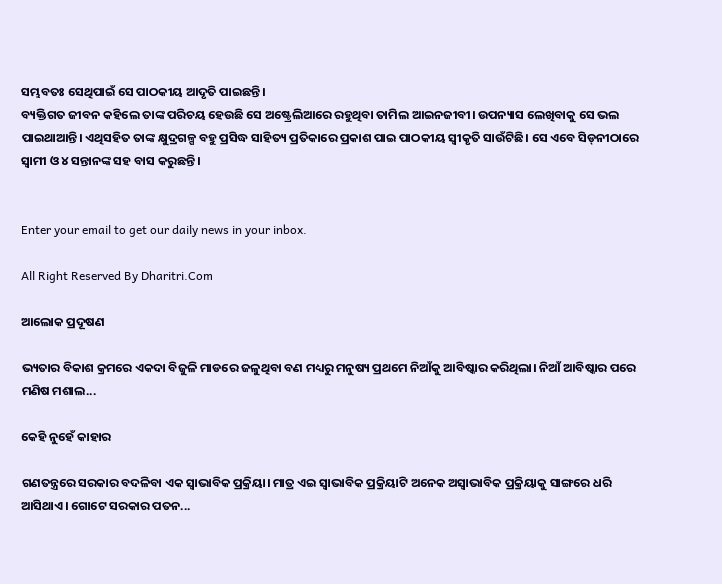ସମ୍ଭବତଃ ସେଥିପାଇଁ ସେ ପାଠକୀୟ ଆଦୃତି ପାଇଛନ୍ତି।
ବ୍ୟକ୍ତିଗତ ଜୀବନ କହିଲେ ତାଙ୍କ ପରିଚୟ ହେଉଛି ସେ ଅଷ୍ଟ୍ରେଲିଆରେ ରହୁଥିବା ତାମିଲ ଆଇନଜୀବୀ। ଉପନ୍ୟାସ ଲେଖିବାକୁ ସେ ଭଲ ପାଇଥାଆନ୍ତି। ଏଥିସହିତ ତାଙ୍କ କ୍ଷୁଦ୍ରଗଳ୍ପ ବହୁ ପ୍ରସିଦ୍ଧ ସାହିତ୍ୟ ପ୍ରତିକାରେ ପ୍ରକାଶ ପାଇ ପାଠକୀୟ ସ୍ବୀକୃତି ସାଉଁଟିଛି। ସେ ଏବେ ସିଡ୍‌ନୀଠାରେ ସ୍ବାମୀ ଓ ୪ ସନ୍ତାନଙ୍କ ସହ ବାସ କରୁଛନ୍ତି।


Enter your email to get our daily news in your inbox.

All Right Reserved By Dharitri.Com

ଆଲୋକ ପ୍ରଦୂଷଣ

ଭ୍ୟତାର ବିକାଶ କ୍ରମରେ ଏକଦା ବିଜୁଳି ମାଡରେ ଜଳୁଥିବା ବଣ ମଧ୍ୟରୁ ମନୁଷ୍ୟ ପ୍ରଥମେ ନିଆଁକୁ ଆବିଷ୍କାର କରିଥିଲା। ନିଆଁ ଆବିଷ୍କାର ପରେ ମଣିଷ ମଶାଲ...

କେହି ନୁହେଁ କାହାର

ଗଣତନ୍ତ୍ରରେ ସରକାର ବଦଳିବା ଏକ ସ୍ବାଭାବିକ ପ୍ରକ୍ରିୟା। ମାତ୍ର ଏଇ ସ୍ବାଭାବିକ ପ୍ରକ୍ରିୟାଟି ଅନେକ ଅସ୍ବାଭାବିକ ପ୍ରକ୍ରିୟାକୁ ସାଙ୍ଗରେ ଧରି ଆସିଥାଏ। ଗୋଟେ ସରକାର ପତନ...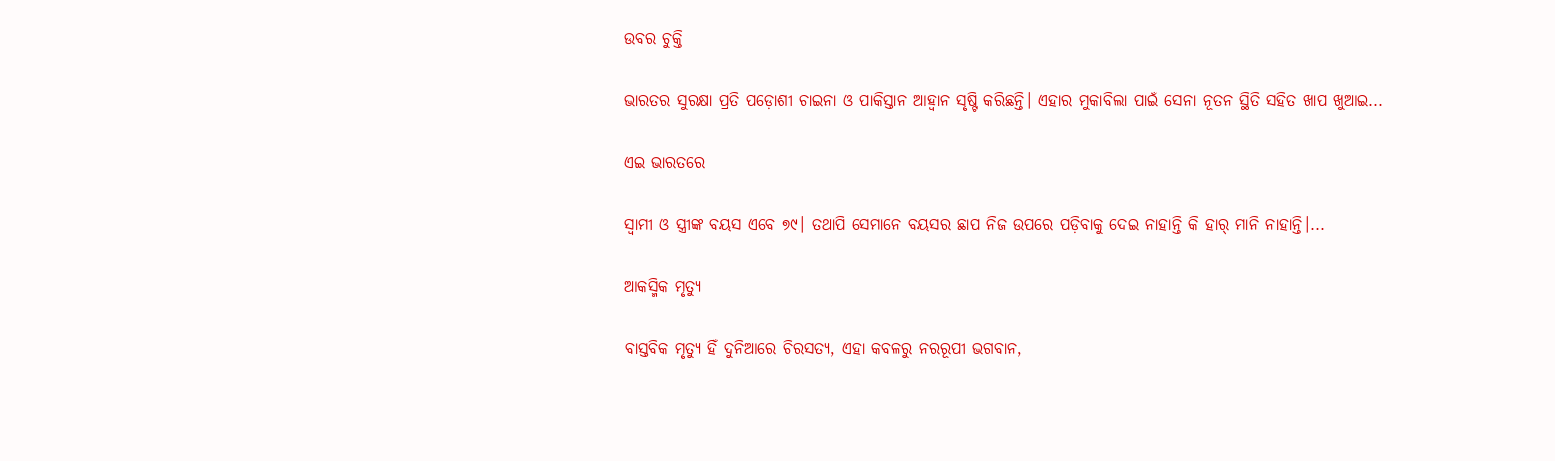ଉବର ଚୁକ୍ତି

ଭାରତର ସୁରକ୍ଷା ପ୍ରତି ପଡ଼ୋଶୀ ଚାଇନା ଓ ପାକିସ୍ତାନ ଆହ୍ବାନ ସୃଷ୍ଟି କରିଛନ୍ତି। ଏହାର ମୁକାବିଲା ପାଇଁ ସେନା ନୂତନ ସ୍ଥିତି ସହିତ ଖାପ ଖୁଆଇ...

ଏଇ ଭାରତରେ

ସ୍ବାମୀ ଓ ସ୍ତ୍ରୀଙ୍କ ବୟସ ଏବେ ୭୯। ତଥାପି ସେମାନେ ବୟସର ଛାପ ନିଜ ଉପରେ ପଡ଼ିବାକୁ ଦେଇ ନାହାନ୍ତି କି ହାର୍‌ ମାନି ନାହାନ୍ତି।...

ଆକସ୍ମିକ ମୃତ୍ୟୁ

ବାସ୍ତବିକ ମୃତ୍ୟୁ ହିଁ ଦୁନିଆରେ ଚିରସତ୍ୟ, ଏହା କବଳରୁ ନରରୂପୀ ଭଗବାନ,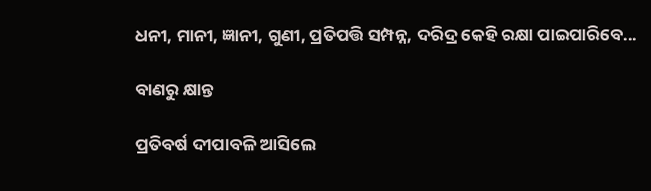ଧନୀ, ମାନୀ, ଜ୍ଞାନୀ, ଗୁଣୀ, ପ୍ରତିପତ୍ତି ସମ୍ପନ୍ନ, ଦରିଦ୍ର କେହି ରକ୍ଷା ପାଇପାରିବେ...

ବାଣରୁ କ୍ଷାନ୍ତ

ପ୍ରତିବର୍ଷ ଦୀପାବଳି ଆସିଲେ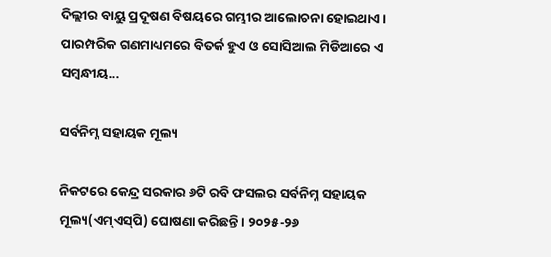ଦିଲ୍ଲୀର ବାୟୁ ପ୍ରଦୂଷଣ ବିଷୟରେ ଗମ୍ଭୀର ଆଲୋଚନା ହୋଇଥାଏ। ପାରମ୍ପରିକ ଗଣମାଧ୍ୟମରେ ବିତର୍କ ହୁଏ ଓ ସୋସିଆଲ ମିଡିଆରେ ଏ ସମ୍ବନ୍ଧୀୟ...

ସର୍ବନିମ୍ନ ସହାୟକ ମୂଲ୍ୟ

ନିକଟରେ କେନ୍ଦ୍ର ସରକାର ୬ଟି ରବି ଫସଲର ସର୍ବନିମ୍ନ ସହାୟକ ମୂଲ୍ୟ(ଏମ୍‌ଏସ୍‌ପି) ଘୋଷଣା କରିଛନ୍ତି। ୨୦୨୫-୨୬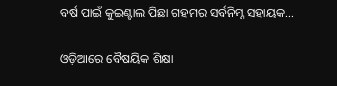ବର୍ଷ ପାଇଁ କୁଇଣ୍ଟାଲ ପିଛା ଗହମର ସର୍ବନିମ୍ନ ସହାୟକ...

ଓଡ଼ିଆରେ ବୈଷୟିକ ଶିକ୍ଷା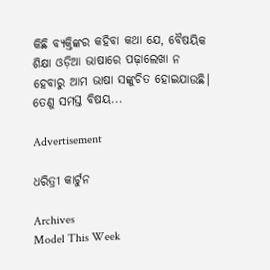କିଛି ବ୍ୟକ୍ତିଙ୍କର କହିବା କଥା ଯେ, ବୈଷୟିକ ଶିକ୍ଷା ଓଡ଼ିଆ ଭାଷାରେ ପଢ଼ାଲେଖା ନ ହେବାରୁ ଆମ ଭାଷା ସଙ୍କୁଚିତ ହୋଇଯାଉଛି। ତେଣୁ ସମସ୍ତ ବିଷୟ...

Advertisement

ଧରିତ୍ରୀ କାର୍ଟୁନ

Archives
Model This Week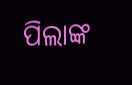ପିଲାଙ୍କ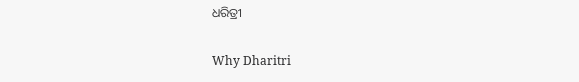ଧରିତ୍ରୀ

Why Dharitri